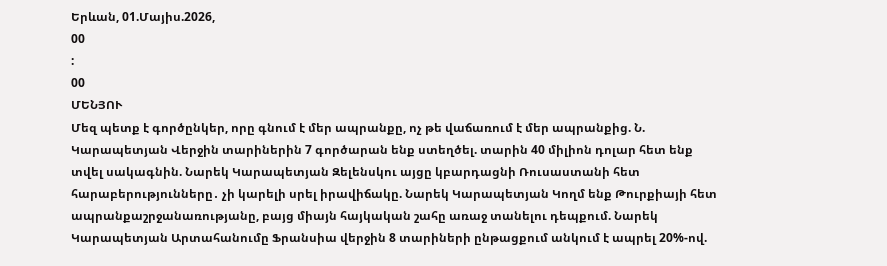Երևան, 01.Մայիս.2026,
00
:
00
ՄԵՆՅՈՒ
Մեզ պետք է գործընկեր, որը գնում է մեր ապրանքը, ոչ թե վաճառում է մեր ապրանքից. Ն. Կարապետյան Վերջին տարիներին 7 գործարան ենք ստեղծել. տարին 40 միլիոն դոլար հետ ենք տվել սակագնին. Նարեկ Կարապետյան Զելենսկու այցը կբարդացնի Ռուսաստանի հետ հարաբերությունները․ չի կարելի սրել իրավիճակը. Նարեկ Կարապետյան Կողմ ենք Թուրքիայի հետ ապրանքաշրջանառությանը, բայց միայն հայկական շահը առաջ տանելու դեպքում. Նարեկ Կարապետյան Արտահանումը Ֆրանսիա վերջին 8 տարիների ընթացքում անկում է ապրել 20%-ով.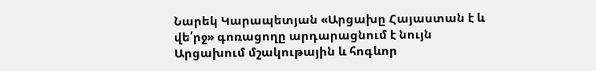Նարեկ Կարապետյան «Արցախը Հայաստան է և վե՛րջ» գոռացողը արդարացնում է նույն Արցախում մշակութային և հոգևոր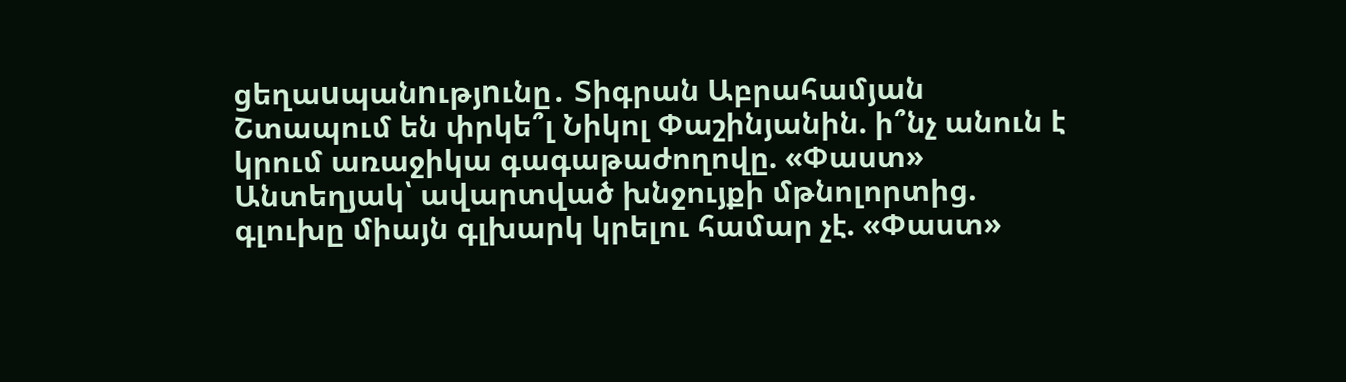ցեղաuպանnւթյnւնը․ Տիգրան Աբրահամյան Շտապում են փրկե՞լ Նիկոլ Փաշինյանին. ի՞նչ անուն է կրում առաջիկա գագաթաժողովը. «Փաստ» Անտեղյակ՝ ավարտված խնջույքի մթնոլորտից. գլուխը միայն գլխարկ կրելու համար չէ. «Փաստ»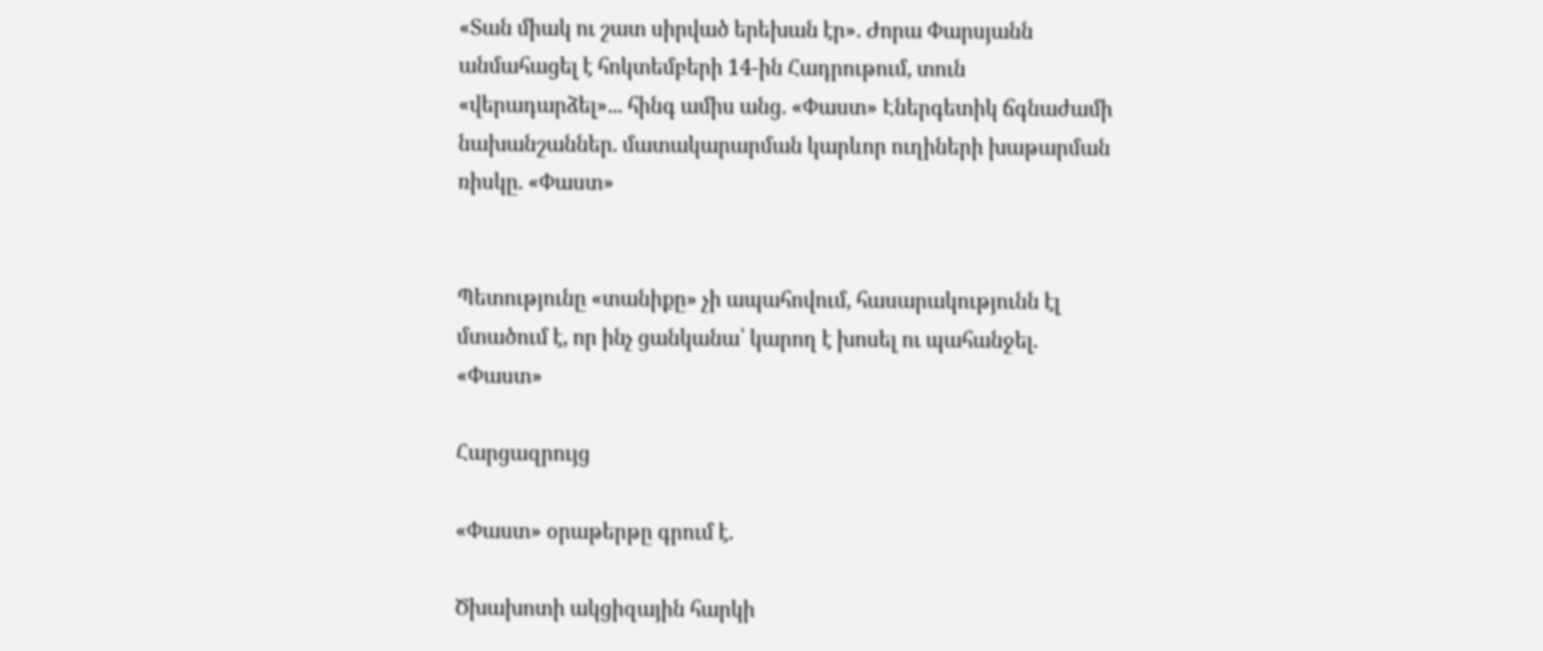«Տան միակ ու շատ սիրված երեխան էր». Ժորա Փարսյանն անմահացել է հոկտեմբերի 14-ին Հադրութում, տուն «վերադարձել»... հինգ ամիս անց. «Փաստ» Էներգետիկ ճգնաժամի նախանշաններ. մատակարարման կարևոր ուղիների խաթարման ռիսկը. «Փաստ»


Պետությունը «տանիքը» չի ապահովում, հասարակությունն էլ մտածում է, որ ինչ ցանկանա՝ կարող է խոսել ու պահանջել. «Փաստ»

Հարցազրույց

«Փաստ» օրաթերթը գրում է.

Ծխախոտի ակցիզային հարկի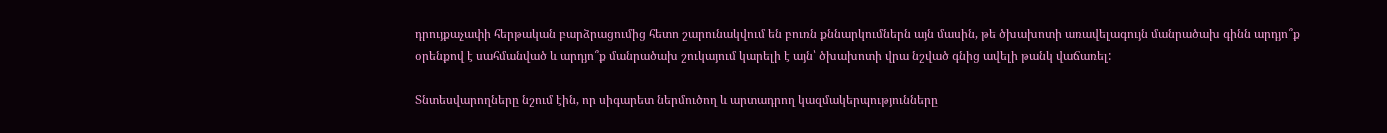դրույքաչափի հերթական բարձրացումից հետո շարունակվում են բուռն քննարկումներն այն մասին, թե ծխախոտի առավելագույն մանրածախ գինն արդյո՞ք օրենքով է սահմանված և արդյո՞ք մանրածախ շուկայում կարելի է այն՝ ծխախոտի վրա նշված գնից ավելի թանկ վաճառել:

Տնտեսվարողները նշում էին, որ սիգարետ ներմուծող և արտադրող կազմակերպությունները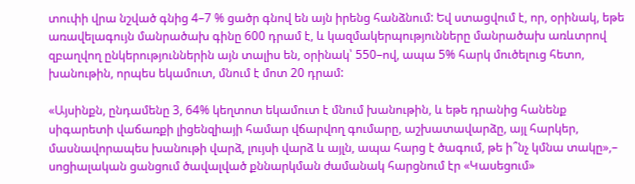տուփի վրա նշված գնից 4–7 % ցածր գնով են այն իրենց հանձնում: Եվ ստացվում է, որ, օրինակ, եթե առավելագույն մանրածախ գինը 600 դրամ է, և կազմակերպությունները մանրածախ առևտրով զբաղվող ընկերություններին այն տալիս են, օրինակ՝ 550–ով, ապա 5% հարկ մուծելուց հետո, խանութին, որպես եկամուտ, մնում է մոտ 20 դրամ:

«Այսինքն, ընդամենը 3, 64% կեղտոտ եկամուտ է մնում խանութին, և եթե դրանից հանենք սիգարետի վաճառքի լիցենզիայի համար վճարվող գումարը, աշխատավարձը, այլ հարկեր, մասնավորապես խանութի վարձ, լույսի վարձ և այլն, ապա հարց է ծագում, թե ի՞նչ կմնա տակը»,– սոցիալական ցանցում ծավալված քննարկման ժամանակ հարցնում էր «Կասեցում»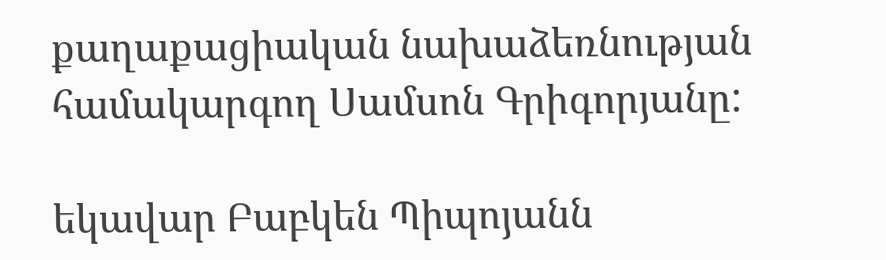քաղաքացիական նախաձեռնության համակարգող Սամսոն Գրիգորյանը:

եկավար Բաբկեն Պիպոյանն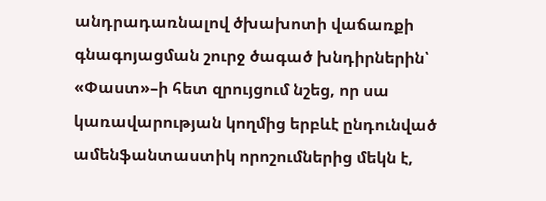անդրադառնալով ծխախոտի վաճառքի գնագոյացման շուրջ ծագած խնդիրներին՝ «Փաստ»–ի հետ զրույցում նշեց, որ սա կառավարության կողմից երբևէ ընդունված ամենֆանտաստիկ որոշումներից մեկն է,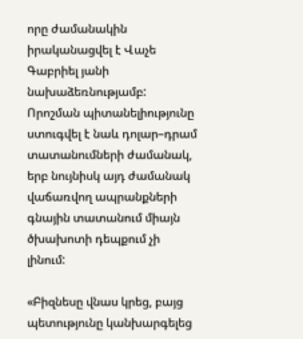որը ժամանակին իրականացվել է Վաչե Գաբրիել յանի նախաձեռնությամբ: Որոշման պիտանելիությունը ստուգվել է նաև դոլար–դրամ տատանումների ժամանակ, երբ նույնիսկ այդ ժամանակ վաճառվող ապրանքների գնային տատանում միայն ծխախոտի դեպքում չի լինում:

«Բիզնեսը վնաս կրեց, բայց պետությունը կանխարգելեց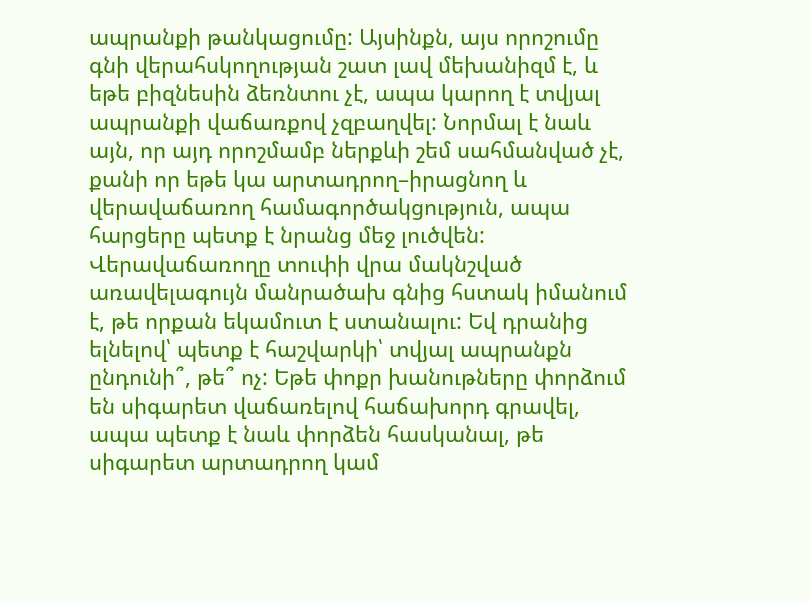ապրանքի թանկացումը: Այսինքն, այս որոշումը գնի վերահսկողության շատ լավ մեխանիզմ է, և եթե բիզնեսին ձեռնտու չէ, ապա կարող է տվյալ ապրանքի վաճառքով չզբաղվել: Նորմալ է նաև այն, որ այդ որոշմամբ ներքևի շեմ սահմանված չէ, քանի որ եթե կա արտադրող–իրացնող և վերավաճառող համագործակցություն, ապա հարցերը պետք է նրանց մեջ լուծվեն: Վերավաճառողը տուփի վրա մակնշված առավելագույն մանրածախ գնից հստակ իմանում է, թե որքան եկամուտ է ստանալու: Եվ դրանից ելնելով՝ պետք է հաշվարկի՝ տվյալ ապրանքն ընդունի՞, թե՞ ոչ: Եթե փոքր խանութները փորձում են սիգարետ վաճառելով հաճախորդ գրավել, ապա պետք է նաև փորձեն հասկանալ, թե սիգարետ արտադրող կամ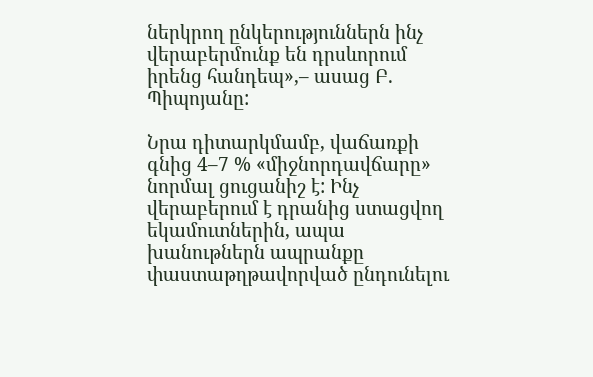ներկրող ընկերություններն ինչ վերաբերմունք են դրսևորում իրենց հանդեպ»,– ասաց Բ. Պիպոյանը:

Նրա դիտարկմամբ, վաճառքի գնից 4–7 % «միջնորդավճարը» նորմալ ցուցանիշ է: Ինչ վերաբերում է դրանից ստացվող եկամուտներին, ապա խանութներն ապրանքը փաստաթղթավորված ընդունելու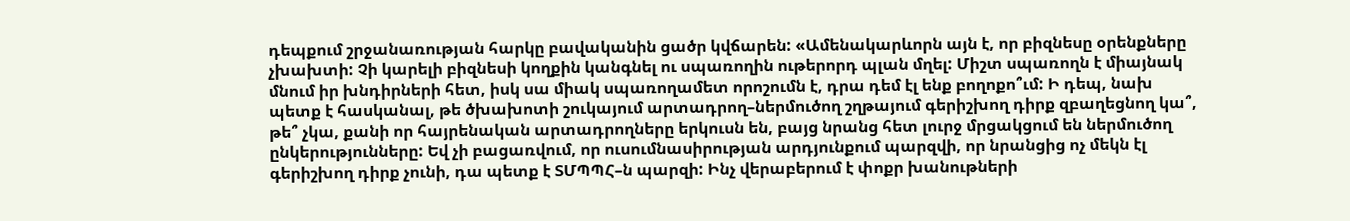դեպքում շրջանառության հարկը բավականին ցածր կվճարեն: «Ամենակարևորն այն է, որ բիզնեսը օրենքները չխախտի: Չի կարելի բիզնեսի կողքին կանգնել ու սպառողին ութերորդ պլան մղել: Միշտ սպառողն է միայնակ մնում իր խնդիրների հետ, իսկ սա միակ սպառողամետ որոշումն է, դրա դեմ էլ ենք բողոքո՞ւմ: Ի դեպ, նախ պետք է հասկանալ, թե ծխախոտի շուկայում արտադրող–ներմուծող շղթայում գերիշխող դիրք զբաղեցնող կա՞, թե՞ չկա, քանի որ հայրենական արտադրողները երկուսն են, բայց նրանց հետ լուրջ մրցակցում են ներմուծող ընկերությունները: Եվ չի բացառվում, որ ուսումնասիրության արդյունքում պարզվի, որ նրանցից ոչ մեկն էլ գերիշխող դիրք չունի, դա պետք է ՏՄՊՊՀ–ն պարզի: Ինչ վերաբերում է փոքր խանութների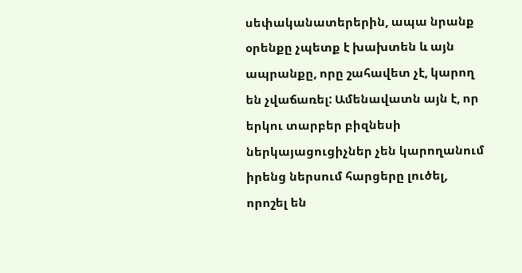սեփականատերերին, ապա նրանք օրենքը չպետք է խախտեն և այն ապրանքը, որը շահավետ չէ, կարող են չվաճառել: Ամենավատն այն է, որ երկու տարբեր բիզնեսի ներկայացուցիչներ չեն կարողանում իրենց ներսում հարցերը լուծել, որոշել են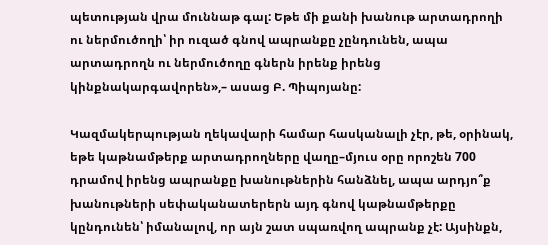պետության վրա մուննաթ գալ: Եթե մի քանի խանութ արտադրողի ու ներմուծողի՝ իր ուզած գնով ապրանքը չընդունեն, ապա արտադրողն ու ներմուծողը գներն իրենք իրենց կինքնակարգավորեն»,– ասաց Բ. Պիպոյանը:

Կազմակերպության ղեկավարի համար հասկանալի չէր, թե, օրինակ, եթե կաթնամթերք արտադրողները վաղը–մյուս օրը որոշեն 700 դրամով իրենց ապրանքը խանութներին հանձնել, ապա արդյո՞ք խանութների սեփականատերերն այդ գնով կաթնամթերքը կընդունեն՝ իմանալով, որ այն շատ սպառվող ապրանք չէ: Այսինքն,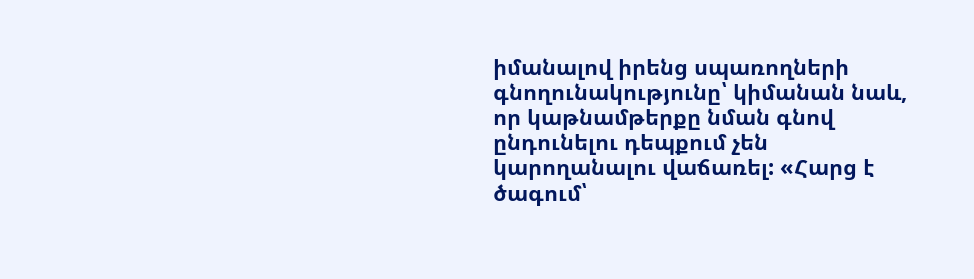իմանալով իրենց սպառողների գնողունակությունը՝ կիմանան նաև, որ կաթնամթերքը նման գնով ընդունելու դեպքում չեն կարողանալու վաճառել: «Հարց է ծագում՝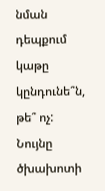նման դեպքում կաթը կընդունե՞ն, թե՞ ոչ: Նույնը ծխախոտի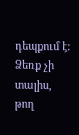դեպքում է: Ձեռք չի տալիս, թող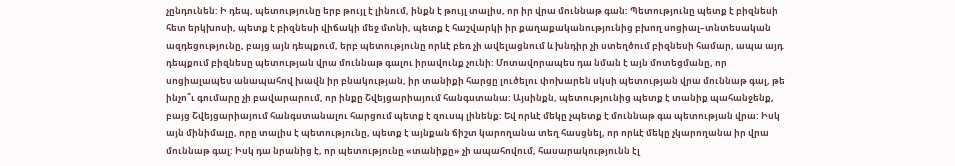չընդունեն: Ի դեպ, պետությունը երբ թույլ է լինում, ինքն է թույլ տալիս, որ իր վրա մուննաթ գան: Պետությունը պետք է բիզնեսի հետ երկխոսի, պետք է բիզնեսի վիճակի մեջ մտնի, պետք է հաշվարկի իր քաղաքականությունից բխող սոցիալ–տնտեսական ազդեցությունը, բայց այն դեպքում, երբ պետությունը որևէ բեռ չի ավելացնում և խնդիր չի ստեղծում բիզնեսի համար, ապա այդ դեպքում բիզնեսը պետության վրա մուննաթ գալու իրավունք չունի: Մոտավորապես դա նման է այն մոտեցմանը, որ սոցիալապես անապահով խավն իր բնակության, իր տանիքի հարցը լուծելու փոխարեն սկսի պետության վրա մուննաթ գալ, թե ինչո՞ւ գումարը չի բավարարում, որ ինքը Շվեյցարիայում հանգստանա: Այսինքն, պետությունից պետք է տանիք պահանջենք, բայց Շվեյցարիայում հանգստանալու հարցում պետք է զուսպ լինենք: Եվ որևէ մեկը չպետք է մուննաթ գա պետության վրա: Իսկ այն մինիմալը, որը տալիս է պետությունը, պետք է այնքան ճիշտ կարողանա տեղ հասցնել, որ որևէ մեկը չկարողանա իր վրա մուննաթ գալ: Իսկ դա նրանից է, որ պետությունը «տանիքը» չի ապահովում, հասարակությունն էլ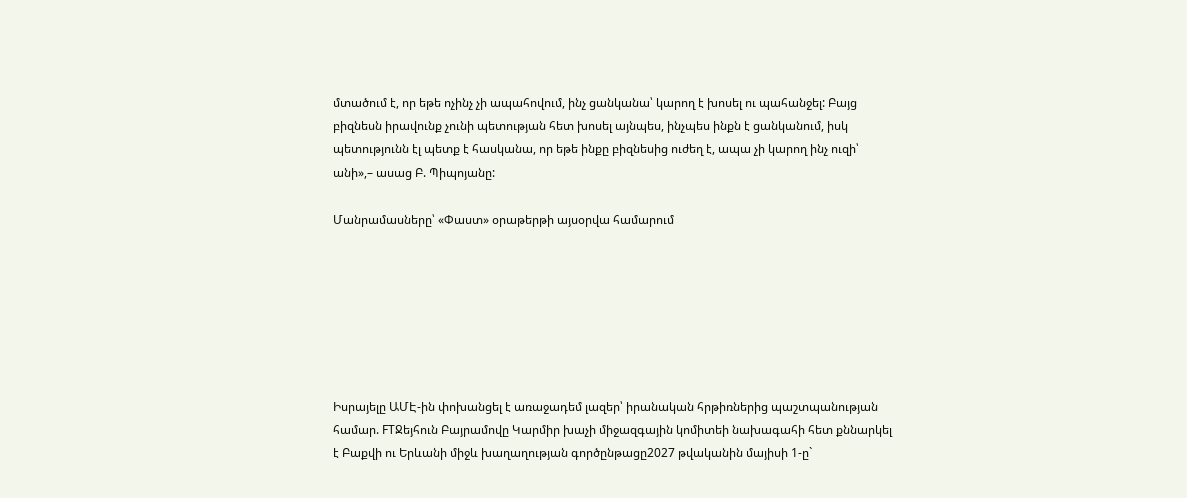մտածում է, որ եթե ոչինչ չի ապահովում, ինչ ցանկանա՝ կարող է խոսել ու պահանջել: Բայց բիզնեսն իրավունք չունի պետության հետ խոսել այնպես, ինչպես ինքն է ցանկանում, իսկ պետությունն էլ պետք է հասկանա, որ եթե ինքը բիզնեսից ուժեղ է, ապա չի կարող ինչ ուզի՝ անի»,– ասաց Բ. Պիպոյանը:

Մանրամասները՝ «Փաստ» օրաթերթի այսօրվա համարում







Իսրայելը ԱՄԷ-ին փոխանցել է առաջադեմ լազեր՝ իրանական հրթիռներից պաշտպանության համար. FTՋեյհուն Բայրամովը Կարմիր խաչի միջազգային կոմիտեի նախագահի հետ քննարկել է Բաքվի ու Երևանի միջև խաղաղության գործընթացը2027 թվականին մայիսի 1-ը`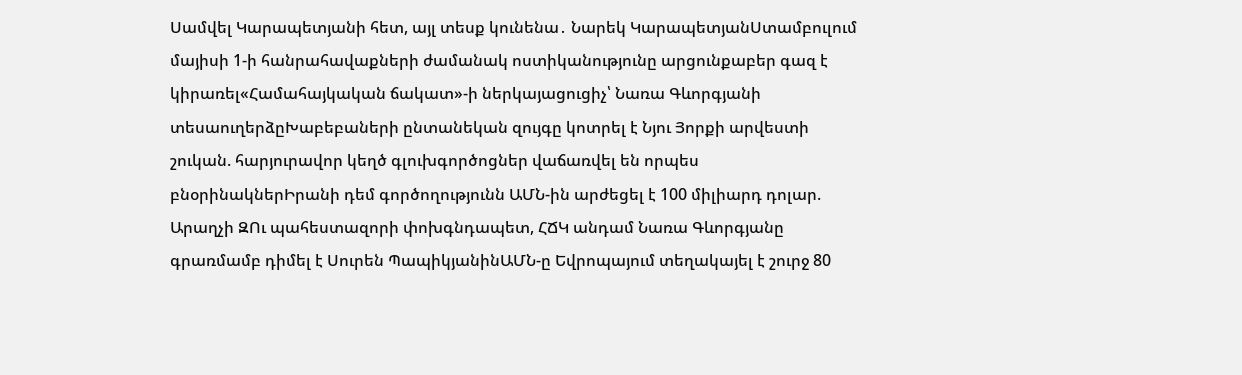Սամվել Կարապետյանի հետ, այլ տեսք կունենա․ Նարեկ ԿարապետյանՍտամբուլում մայիսի 1-ի հանրահավաքների ժամանակ ոստիկանությունը արցունքաբեր գազ է կիրառել«Համահայկական ճակատ»-ի ներկայացուցիչ՝ Նառա Գևորգյանի տեսաուղերձըԽաբեբաների ընտանեկան զույգը կոտրել է Նյու Յորքի արվեստի շուկան. հարյուրավոր կեղծ գլուխգործոցներ վաճառվել են որպես բնօրինակներԻրանի դեմ գործողությունն ԱՄՆ-ին արժեցել է 100 միլիարդ դոլար. Արաղչի ԶՈւ պահեստազորի փոխգնդապետ, ՀՃԿ անդամ Նառա Գևորգյանը գրառմամբ դիմել է Սուրեն ՊապիկյանինԱՄՆ-ը Եվրոպայում տեղակայել է շուրջ 80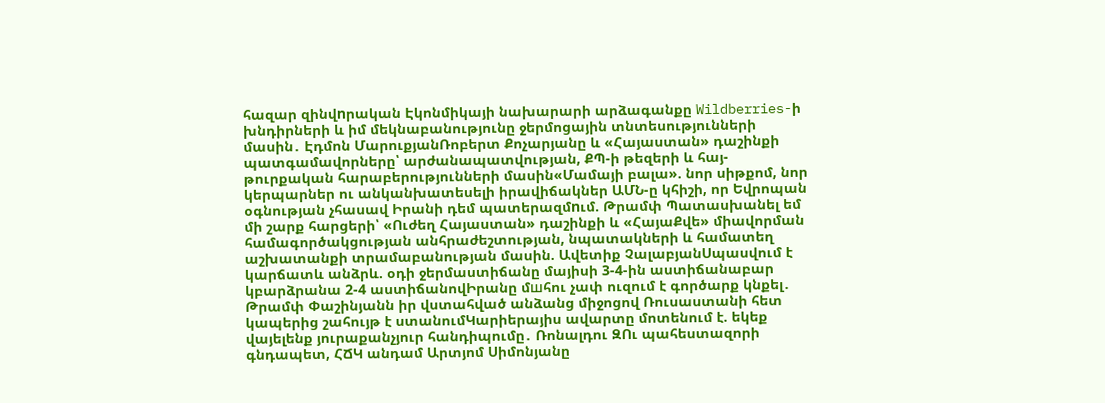հազար զինվnրական Էկոնմիկայի նախարարի արձագանքը Wildberries-ի խնդիրների և իմ մեկնաբանությունը ջերմոցային տնտեսությունների մասին․ Էդմոն ՄարուքյանՌոբերտ Քոչարյանը և «Հայաստան» դաշինքի պատգամավորները՝ արժանապատվության, ՔՊ-ի թեզերի և հայ-թուրքական հարաբերությունների մասին«Մամայի բալա». նոր սիթքոմ, նոր կերպարներ ու անկանխատեսելի իրավիճակներ ԱՄՆ-ը կհիշի, որ Եվրոպան օգնության չհասավ Իրանի դեմ պատերազմnւմ. Թրամփ Պատասխանել եմ մի շարք հարցերի՝ «Ուժեղ Հայաստան» դաշինքի և «ՀայաՔվե» միավորման համագործակցության անհրաժեշտության, նպատակների և համատեղ աշխատանքի տրամաբանության մասին. Ավետիք ՉալաբյանՍպասվում է կարճատև անձրև. օդի ջերմաստիճանը մայիսի 3-4-ին աստիճանաբար կբարձրանա 2-4 աստիճանովԻրանը մшհու չափ ուզում է գործարք կնքել․ Թրամփ Փաշինյանն իր վստահված անձանց միջոցով Ռուսաստանի հետ կապերից շահույթ է ստանումԿարիերայիս ավարտը մոտենում է. եկեք վայելենք յուրաքանչյուր հանդիպումը․ Ռոնալդու ԶՈւ պահեստազորի գնդապետ, ՀՃԿ անդամ Արտյոմ Սիմոնյանը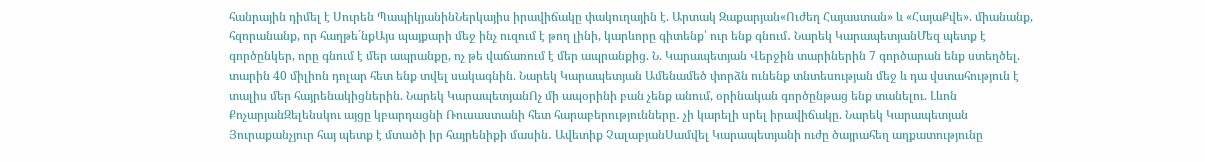հանրային դիմել է Սուրեն ՊապիկյանինՆերկայիս իրավիճակը փակուղային է. Արտակ Զաքարյան«Ուժեղ Հայաստան» և «ՀայաՔվե». միանանք, հզորանանք, որ հաղթե´նքԱյս պայքարի մեջ ինչ ուզում է թող լինի, կարևորը գիտենք՝ ուր ենք գնում․ Նարեկ ԿարապետյանՄեզ պետք է գործընկեր, որը գնում է մեր ապրանքը, ոչ թե վաճառում է մեր ապրանքից. Ն. Կարապետյան Վերջին տարիներին 7 գործարան ենք ստեղծել. տարին 40 միլիոն դոլար հետ ենք տվել սակագնին. Նարեկ Կարապետյան Ամենամեծ փորձն ունենք տնտեսության մեջ և դա վստահություն է տալիս մեր հայրենակիցներին. Նարեկ ԿարապետյանՈչ մի ապօրինի բան չենք անում, օրինական գործընթաց ենք տանելու. Լևոն ՔոչարյանԶելենսկու այցը կբարդացնի Ռուսաստանի հետ հարաբերությունները․ չի կարելի սրել իրավիճակը. Նարեկ Կարապետյան Յուրաքանչյուր հայ պետք է մտածի իր հայրենիքի մասին․ Ավետիք ՉալաբյանՍամվել Կարապետյանի ուժը ծայրահեղ աղքատությունը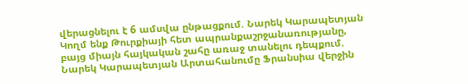վերացնելու է 6 ամսվա ընթացքում. Նարեկ Կարապետյան Կողմ ենք Թուրքիայի հետ ապրանքաշրջանառությանը, բայց միայն հայկական շահը առաջ տանելու դեպքում. Նարեկ Կարապետյան Արտահանումը Ֆրանսիա վերջին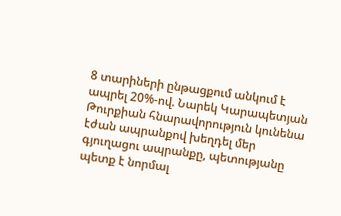8 տարիների ընթացքում անկում է ապրել 20%-ով. Նարեկ Կարապետյան Թուրքիան հնարավորություն կունենա էժան ապրանքով խեղդել մեր գյուղացու ապրանքը, պետությանը պետք է նորմալ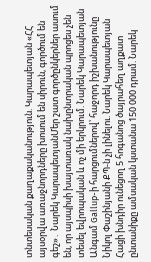տնտեսական քաղաքականություն. Կարապետյան «ՀՀ այսօրվա առաջնորդները խոսում են սիրուն, գործում են գեշ»․ Նարեկ ԿարապետյանՄեր շատ գործընկերներ ասում են, որ այսպիսի խայտառակ նախընտրական պրոցես չեն տեսել եվրոպական և ոչ մի երկրում. Նարեկ Կարապետյան Անգամ Gallup-ի հարցումներով՝ հաջորդ իշխանությունը Նիկոլ Փաշինյանի ՔՊ-ն չի լինելու. Նարեկ Կարապետյան Հացի խնդիր ունեցող 5 հոգանոց ծայրահեղ աղքատ ընտանիքը ամսական կստանա 150 000 դրամ. Նարեկ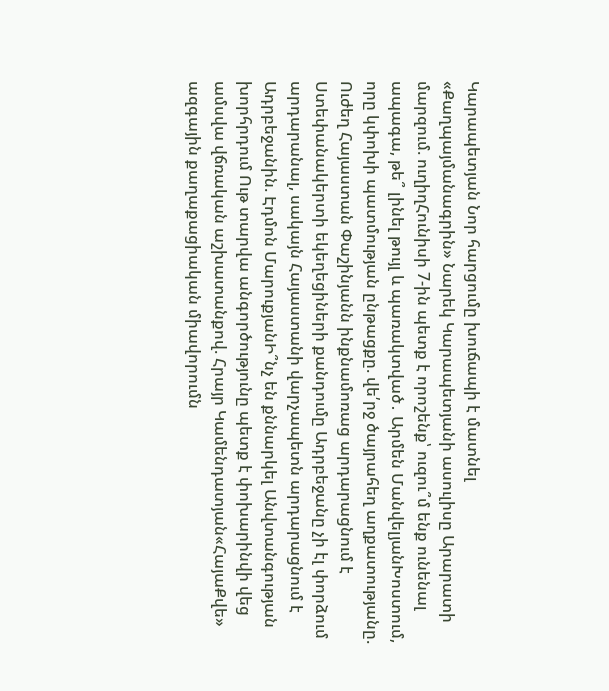Կարապետյան Նոր հարցումը խուճապի է մատնել «Քաղպայմանագրին» Նարեկ Կարապետյանի ասուլիսը Արարատի մարզում. ուղիղՀունիսի 7-ին պետք է որոշենք՝ ուզու՞մ ենք ունենալ ապագա, թե՞ լինել թույլ և պառակտված․ Արմեն ՄանվելյանԽոստում, որը կփոխի պատմության ընթացքը. վե՛րջ ծայրահեղ աղքատությանը. Ուժեղ Հայաստան Փաշինյանն ինքնամոռաց արդարացնում է Ստեփանակերտի եկեղեցիների քանդումը Ադրբեջանը չի էլ փորձում արդարանալ, սակայն Հայաստանի վարչապետն արդարացնում է Ադրբեջանին. Էդմոն ՄարուքյանԻ՞նչ են քննարկել Անվտանգության խորհրդում Ութ տարվա անգործությունը պետք է փոխարինվի վեց ամսվա վճռական աշխատանքով. Հրայր Կամենդատյան«ՀայաՔվե» ազգային քաղաքացիական միավորումն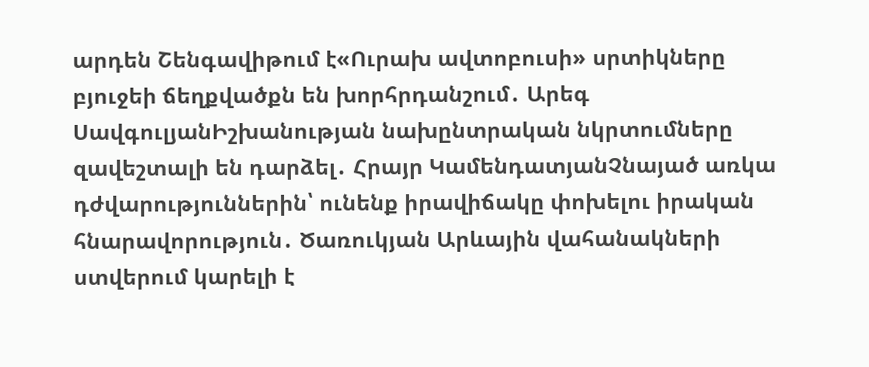արդեն Շենգավիթում է«Ուրախ ավտոբուսի» սրտիկները բյուջեի ճեղքվածքն են խորհրդանշում․ Արեգ ՍավգուլյանԻշխանության նախընտրական նկրտումները զավեշտալի են դարձել․ Հրայր ԿամենդատյանՉնայած առկա դժվարություններին՝ ունենք իրավիճակը փոխելու իրական հնարավորություն․ Ծառուկյան Արևային վահանակների ստվերում կարելի է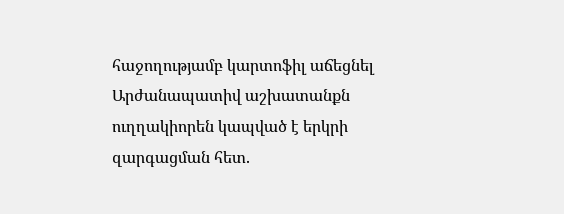հաջողությամբ կարտոֆիլ աճեցնել Արժանապատիվ աշխատանքն ուղղակիորեն կապված է երկրի զարգացման հետ.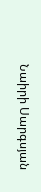Նաիրի Սարգսյան